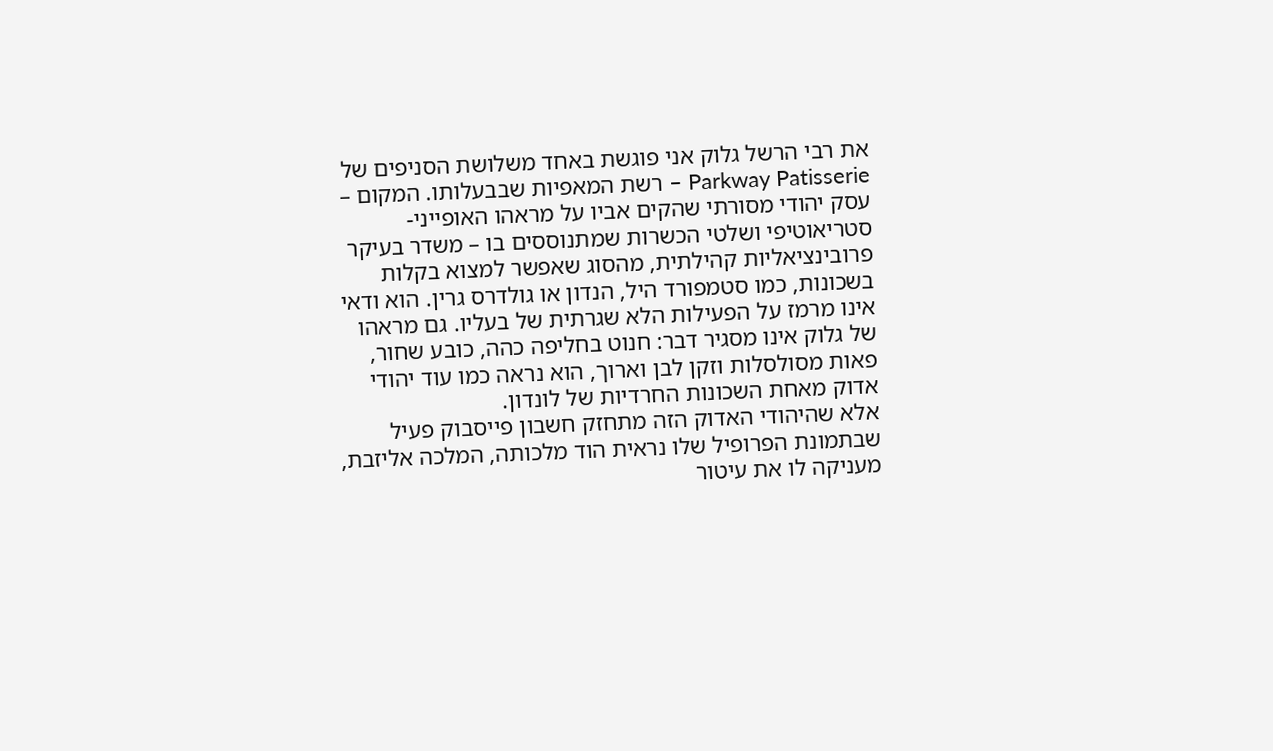את רבי הרשל גלוק אני פוגשת באחד משלושת הסניפים של Parkway Patisserie – רשת המאפיות שבבעלותו. המקום – עסק יהודי מסורתי שהקים אביו על מראהו האופייני-סטריאוטיפי ושלטי הכשרות שמתנוססים בו – משדר בעיקר פרובינציאליות קהילתית, מהסוג שאפשר למצוא בקלות בשכונות, כמו סטמפורד היל, הנדון או גולדרס גרין. הוא ודאי אינו מרמז על הפעילות הלא שגרתית של בעליו. גם מראהו של גלוק אינו מסגיר דבר: חנוט בחליפה כהה, כובע שחור, פאות מסולסלות וזקן לבן וארוך, הוא נראה כמו עוד יהודי אדוק מאחת השכונות החרדיות של לונדון.
אלא שהיהודי האדוק הזה מתחזק חשבון פייסבוק פעיל שבתמונת הפרופיל שלו נראית הוד מלכותה, המלכה אליזבת, מעניקה לו את עיטור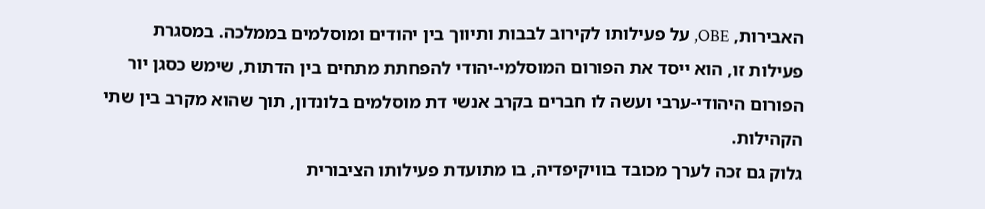האבירות, OBE, על פעילותו לקירוב לבבות ותיווך בין יהודים ומוסלמים בממלכה. במסגרת פעילות זו, הוא ייסד את הפורום המוסלמי-יהודי להפחתת מתחים בין הדתות, שימש כסגן יור הפורום היהודי-ערבי ועשה לו חברים בקרב אנשי דת מוסלמים בלונדון, תוך שהוא מקרב בין שתי הקהילות.
גלוק גם זכה לערך מכובד בוויקיפדיה, בו מתועדת פעילותו הציבורית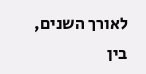לאורך השנים, בין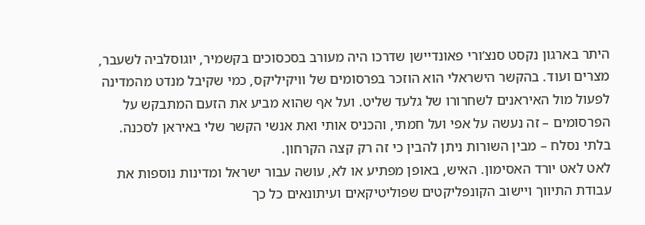היתר בארגון נקסט סנצ’ורי פאונדיישן שדרכו היה מעורב בסכסוכים בקשמיר, יוגוסלביה לשעבר, מצרים ועוד. בהקשר הישראלי הוא הוזכר בפרסומים של וויקיליקס, כמי שקיבל מנדט מהמדינה לפעול מול האיראנים לשחרורו של גלעד שליט. ועל אף שהוא מביע את הזעם המתבקש על הפרסומים – זה נעשה על אפי ועל חמתי, והכניס אותי ואת אנשי הקשר שלי באיראן לסכנה. בלתי נסלח – מבין השורות ניתן להבין כי זה רק קצה הקרחון.
לאט לאט יורד האסימון. האיש, באופן מפתיע או לא, עושה עבור ישראל ומדינות נוספות את עבודת התיווך ויישוב הקונפליקטים שפוליטיקאים ועיתונאים כל כך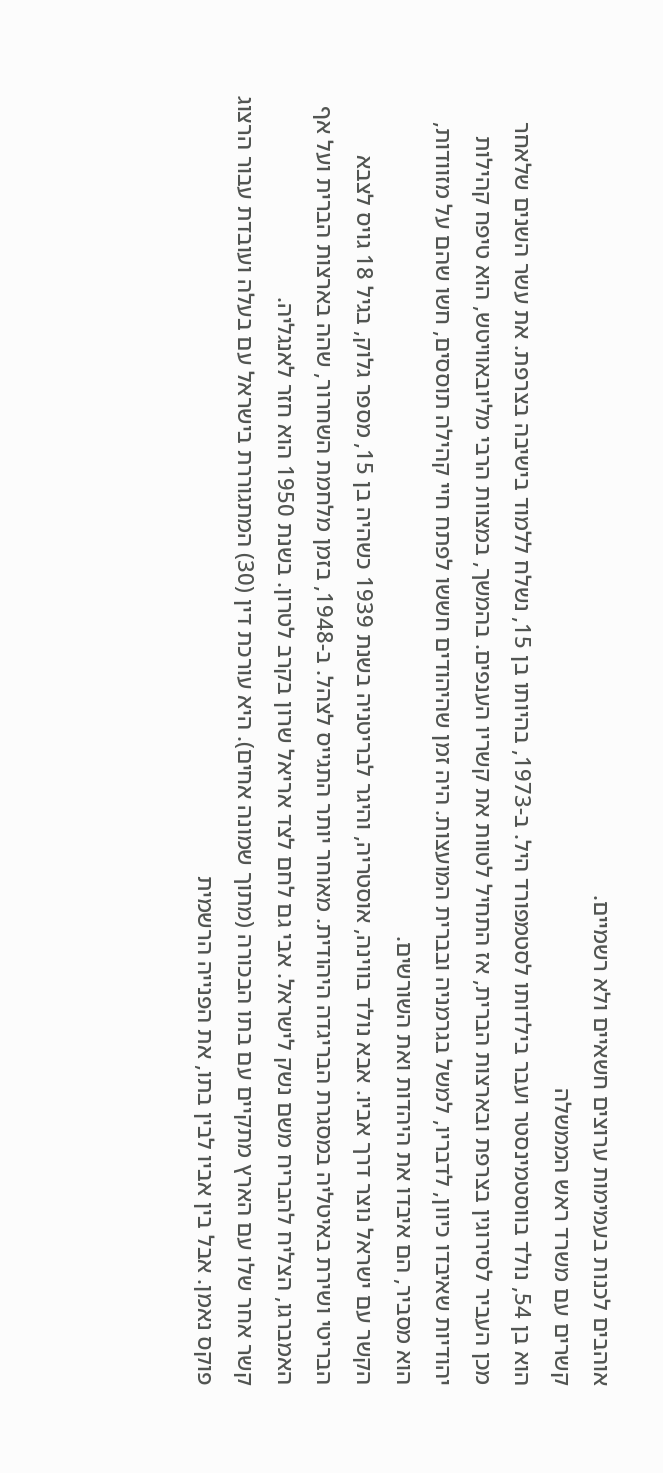אוהבים לכנות בעמימות ערוצים חשאיים ולא רשמיים.
קשרים עם משרד ראש הממשלה
הוא בן 54, נולד בווסטמינסטר ועבר בילדותו לסטמפורד היל. ב-1973, בהיותו בן 15, נשלח ללמוד בישיבה בצרפת. את עשר השנים שלאחר מכן העביר לסירוגין בצרפת ובארצות הברית, אז התחיל לטוות את קשריו הענפים. בהמשך, במצוות הרבי מליובאוויטש, הוא טיפח קהילות יהודיות שאיבדו כיוון, לדבריו, למשל בגרמניה ובברית המועצות. היה זמן שהיהודים חששו לפתח חיי קהילה תוססים, חשו שהם על מזוודות, הוא מסביר, הם איבדו את היהדות ואת השורשים.
הקשר עם ישראל נוצר דרך אביו. אבא נולד בווינה, אוסטריה, והיגר לבריטניה בשנת 1939 כשהיה בן 15, מספר גלוק, בגיל 18 גויס לצבא הבריטי ושירת באיטליה במסגרת הבריגדה היהודית. מאוחר יותר התגייס לצהל. ב-1948, בזמן מלחמת השחרור, שהה בארצות הברית ועל אף האמברגו, הצליח להבריח משם נשק לישראל. אבי גם לחם לצד אריאל שרון בקרב לטרון. בשנת 1950 הוא חזר לאנגליה.
קשר אחר שלו עם הארץ מתקיים עם בתו הבכורה (מתוך שמונה אחים). היא עורכת דין (30) המתגוררת בישראל עם בעלה ועובדת עבור הרצוג פוקס נאמן. אבל בין אביו לבין בתו, את הפנייה הרשמית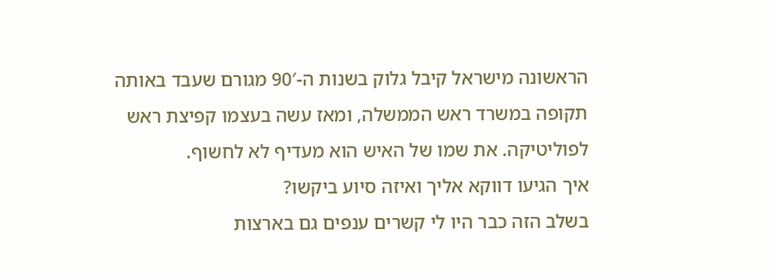הראשונה מישראל קיבל גלוק בשנות ה-90′ מגורם שעבד באותה תקופה במשרד ראש הממשלה, ומאז עשה בעצמו קפיצת ראש לפוליטיקה. את שמו של האיש הוא מעדיף לא לחשוף.
איך הגיעו דווקא אליך ואיזה סיוע ביקשו?
בשלב הזה כבר היו לי קשרים ענפים גם בארצות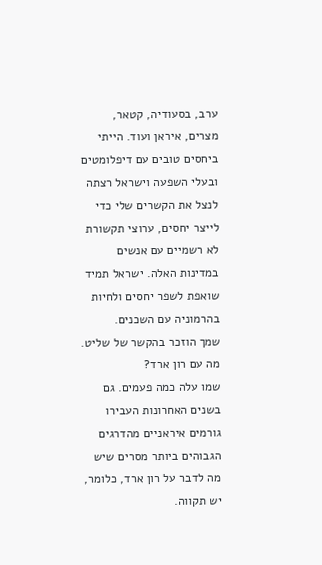ערב, בסעודיה, קטאר, מצרים, איראן ועוד. הייתי ביחסים טובים עם דיפלומטים ובעלי השפעה וישראל רצתה לנצל את הקשרים שלי כדי לייצר יחסים, ערוצי תקשורת לא רשמיים עם אנשים במדינות האלה. ישראל תמיד שואפת לשפר יחסים ולחיות בהרמוניה עם השכנים.
שמך הוזכר בהקשר של שליט. מה עם רון ארד?
שמו עלה כמה פעמים. גם בשנים האחרונות העבירו גורמים איראניים מהדרגים הגבוהים ביותר מסרים שיש מה לדבר על רון ארד, כלומר, יש תקווה.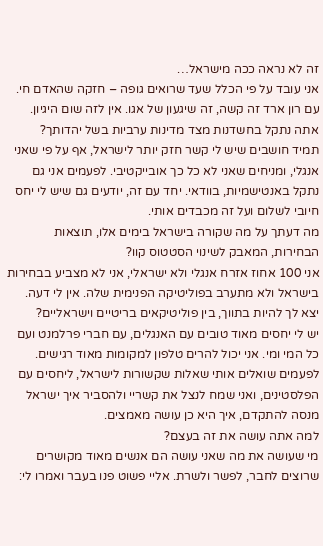זה לא נראה ככה מישראל…
אני עובד על פי הכלל שעד שרואים גופה – חזקה שהאדם חי. עם רון ארד זה קשה, זה שיגעון של אגו. אין לזה שום היגיון.
אתה נתקל בחשדנות מצד מדינות ערביות בשל יהדותך?
תמיד חושבים שיש לי קשר חזק יותר לישראל, אף על פי שאני אנגלי, ומניחים שאני לא כל כך אובייקטיבי. לפעמים אני גם נתקל באנטישמיות, בוודאי. יחד עם זה, יודעים גם שיש לי יחס חיובי לשלום ועל זה מכבדים אותי.
מה דעתך על מה שקורה בישראל בימים אלו, תוצאות הבחירות, המאבק לשינוי הסטטוס קוו?
אני 100 אחוז אזרח אנגלי ולא ישראלי, אני לא מצביע בבחירות בישראל ולא מתערב בפוליטיקה הפנימית שלה. אין לי דעה.
יצא לך להיות בתווך, בין פוליטיקאים בריטיים וישראליים?
יש לי יחסים מאוד טובים עם האנגלים, עם חברי פרלמנט ועם כל המי ומי. אני יכול להרים טלפון למקומות מאוד רגישים. לפעמים שואלים אותי שאלות שקשורות לישראל, ליחסים עם הפלסטינים, ואני שמח לנצל את קשריי ולהסביר איך ישראל מנסה להתקדם, איך היא כן עושה מאמצים.
למה אתה עושה את זה בעצם?
מי שעושה את מה שאני עושה הם אנשים מאוד מקושרים שרוצים לחבר, לפשר ולשרת. אליי פשוט פנו בעבר ואמרו לי: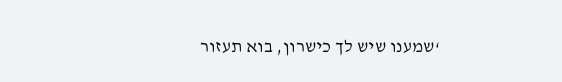‘שמענו שיש לך כישרון, בוא תעזור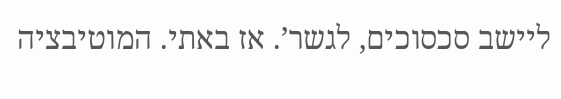ליישב סכסוכים, לגשר’. אז באתי. המוטיבציה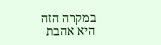במקרה הזה היא אהבת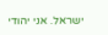ישראל. אני יהודי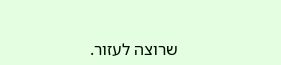שרוצה לעזור.